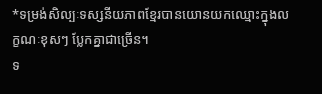*ទម្រង់សិល្បៈទស្សនីយភាពខ្មែរបានយោនយកឈ្មោះក្នុងលក្ខណៈខុសៗ ប្លែកគ្នាជាច្រើន។
ទ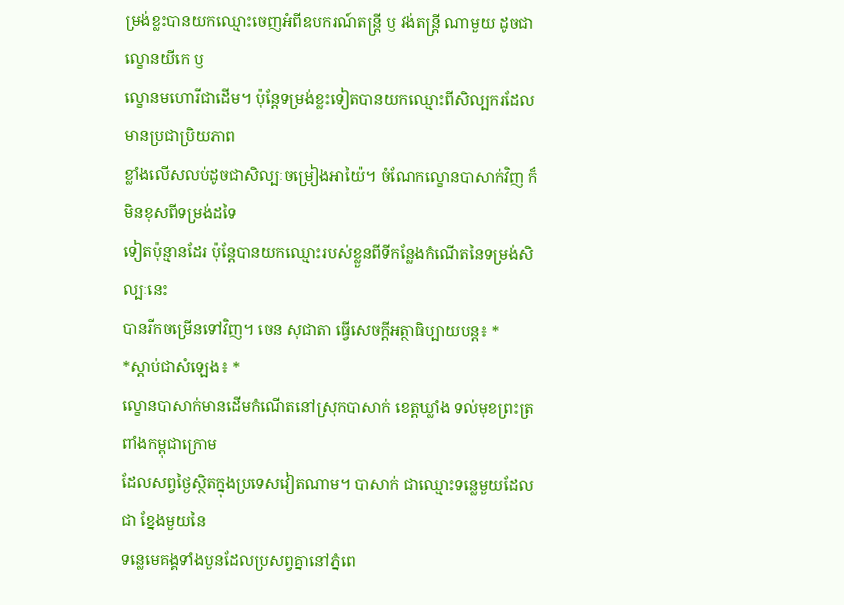ម្រង់ខ្លះបានយកឈ្មោះចេញអំពីឧបករណ៍តន្ត្រី ឫ វង់តន្ត្រី ណាមួយ ដូចជាល្ខោនយីកេ ឫ
ល្ខោនមហោរីជាដើម។ ប៉ុន្តែទម្រង់ខ្លះទៀតបានយកឈ្មោះពីសិល្បករដែលមានប្រជាប្រិយភាព
ខ្លាំងលើសលប់ដូចជាសិល្បៈចម្រៀងអាយ៉ៃ។ ចំណែកល្ខោនបាសាក់វិញ ក៏មិនខុសពីទម្រង់ដទៃ
ទៀតប៉ុន្មានដែរ ប៉ុន្តែបានយកឈ្មោះរបស់ខ្លួនពីទីកន្លែងកំណើតនៃទម្រង់សិល្បៈនេះ
បានរីកចម្រើនទៅវិញ។ ចេន សុជាតា ធ្វើសេចក្ដីអត្ថាធិប្បាយបន្ត៖ *
*ស្ដាប់ជាសំឡេង៖ *
ល្ខោនបាសាក់មានដើមកំណើតនៅស្រុកបាសាក់ ខេត្តឃ្លាំង ទល់មុខព្រះត្រពាំងកម្ពុជាក្រោម
ដែលសព្វថ្ងៃស្ថិតក្នុងប្រទេសវៀតណាម។ បាសាក់ ជាឈ្មោះទន្លេមួយដែលជា ខ្នែងមួយនៃ
ទន្លេមេគង្គទាំងបួនដែលប្រសព្វគ្នានៅភ្នំពេ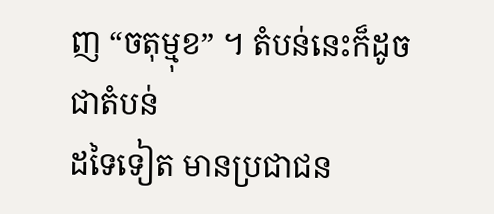ញ “ចតុម្មុខ” ។ តំបន់នេះក៏ដូចជាតំបន់
ដទៃទៀត មានប្រជាជន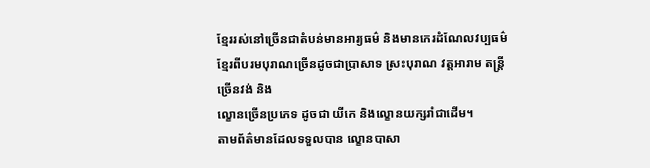ខ្មែររស់នៅច្រើនជាតំបន់មានអារ្យធម៌ និងមានកេរដំណែលវប្បធម៌
ខ្មែរពីបរមបុរាណច្រើនដូចជាប្រាសាទ ស្រះបុរាណ វត្តអារាម តន្ត្រីច្រើនវង់ និង
ល្ខោនច្រើនប្រភេទ ដូចជា យីកេ និងល្ខោនយក្សរាំជាដើម។
តាមព័ត៌មានដែលទទួលបាន ល្ខោនបាសា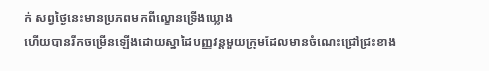ក់ សព្វថ្ងៃនេះមានប្រភពមកពីល្ខោនទ្រើងឃ្លោង
ហើយបានរីកចម្រើនឡើងដោយស្នាដៃបញ្ញវន្តមួយក្រុមដែលមានចំណេះជ្រៅជ្រះខាង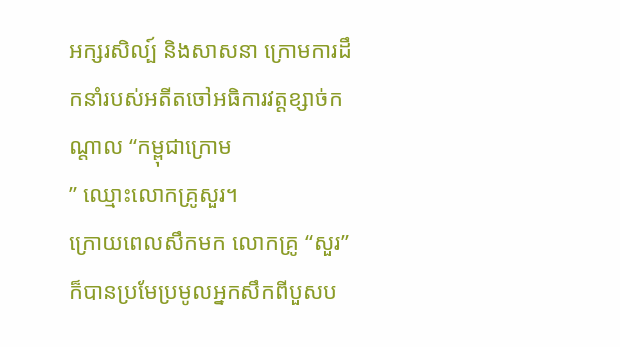អក្សរសិល្ប៍ និងសាសនា ក្រោមការដឹកនាំរបស់អតីតចៅអធិការវត្តខ្សាច់កណ្ដាល “កម្ពុជាក្រោម
” ឈ្មោះលោកគ្រូសួរ។
ក្រោយពេលសឹកមក លោកគ្រូ “សួរ” ក៏បានប្រមែប្រមូលអ្នកសឹកពីបួសប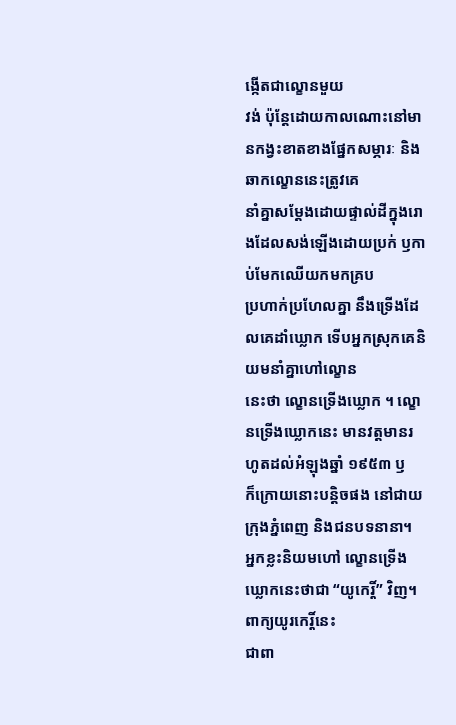ង្កើតជាល្ខោនមួយ
វង់ ប៉ុន្តែដោយកាលណោះនៅមានកង្វះខាតខាងផ្នែកសម្ភារៈ និងឆាកល្ខោននេះត្រូវគេ
នាំគ្នាសម្ដែងដោយផ្ទាល់ដីក្នុងរោងដែលសង់ឡើងដោយប្រក់ ឫកាប់មែកឈើយកមកគ្រប
ប្រហាក់ប្រហែលគ្នា នឹងទ្រើងដែលគេដាំឃ្លោក ទើបអ្នកស្រុកគេនិយមនាំគ្នាហៅល្ខោន
នេះថា ល្ខោនទ្រើងឃ្លោក ។ ល្ខោនទ្រើងឃ្លោកនេះ មានវត្តមានរហូតដល់អំឡុងឆ្នាំ ១៩៥៣ ឫ
ក៏ក្រោយនោះបន្តិចផង នៅជាយក្រុងភ្នំពេញ និងជនបទនានា។
អ្នកខ្លះនិយមហៅ ល្ខោនទ្រើងឃ្លោកនេះថាជា “យូកេរ្តិ៍” វិញ។ ពាក្យយូរកេរ្តិ៍នេះ
ជាពា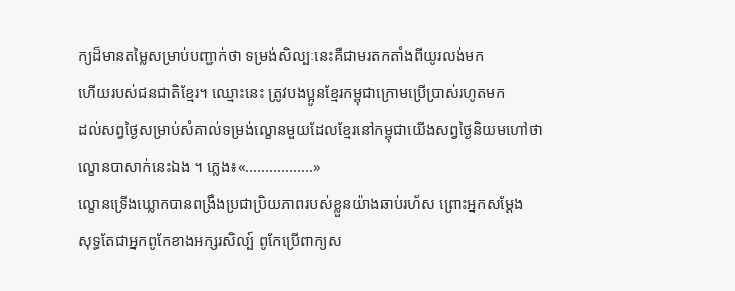ក្យដ៏មានតម្លៃសម្រាប់បញ្ជាក់ថា ទម្រង់សិល្បៈនេះគឺជាមរតកតាំងពីយូរលង់មក
ហើយរបស់ជនជាតិខ្មែរ។ ឈ្មោះនេះ ត្រូវបងប្អូនខ្មែរកម្ពុជាក្រោមប្រើប្រាស់រហូតមក
ដល់សព្វថ្ងៃសម្រាប់សំគាល់ទម្រង់ល្ខោនមួយដែលខ្មែរនៅកម្ពុជាយើងសព្វថ្ងៃនិយមហៅថា
ល្ខោនបាសាក់នេះឯង ។ ភ្លេង៖«.................»
ល្ខោនទ្រើងឃ្លោកបានពង្រឹងប្រជាប្រិយភាពរបស់ខ្លួនយ៉ាងឆាប់រហ័ស ព្រោះអ្នកសម្ដែង
សុទ្ធតែជាអ្នកពូកែខាងអក្សរសិល្ប៍ ពូកែប្រើពាក្យស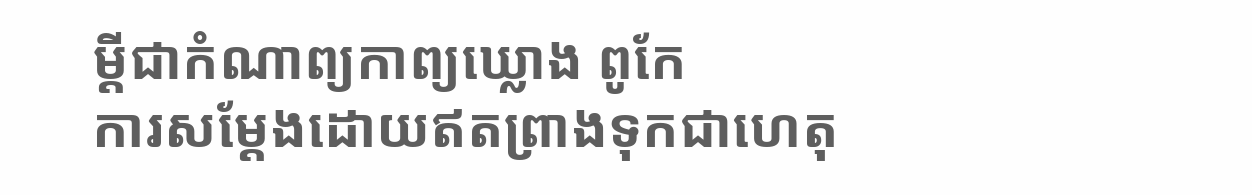ម្ដីជាកំណាព្យកាព្យឃ្លោង ពូកែ
ការសម្ដែងដោយឥតព្រាងទុកជាហេតុ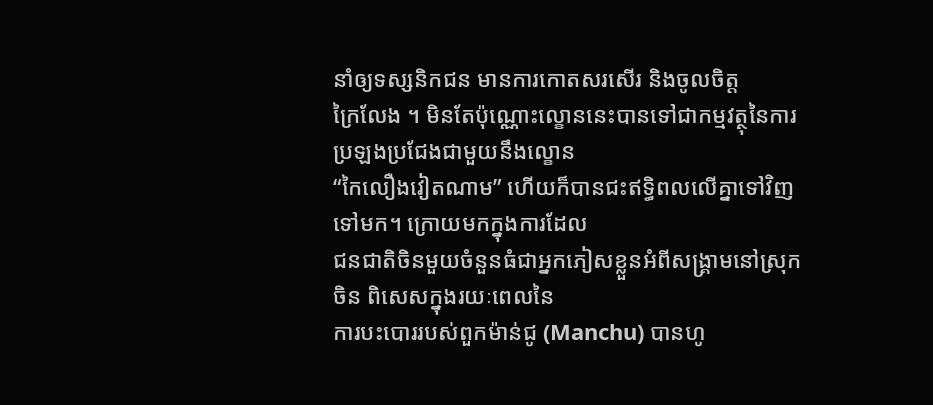នាំឲ្យទស្សនិកជន មានការកោតសរសើរ និងចូលចិត្ត
ក្រៃលែង ។ មិនតែប៉ុណ្ណោះល្ខោននេះបានទៅជាកម្មវត្ថុនៃការប្រឡងប្រជែងជាមួយនឹងល្ខោន
“កៃលឿងវៀតណាម” ហើយក៏បានជះឥទ្ធិពលលើគ្នាទៅវិញទៅមក។ ក្រោយមកក្នុងការដែល
ជនជាតិចិនមួយចំនួនធំជាអ្នកភៀសខ្លួនអំពីសង្គ្រាមនៅស្រុកចិន ពិសេសក្នុងរយៈពេលនៃ
ការបះបោររបស់ពួកម៉ាន់ជូ (Manchu) បានហូ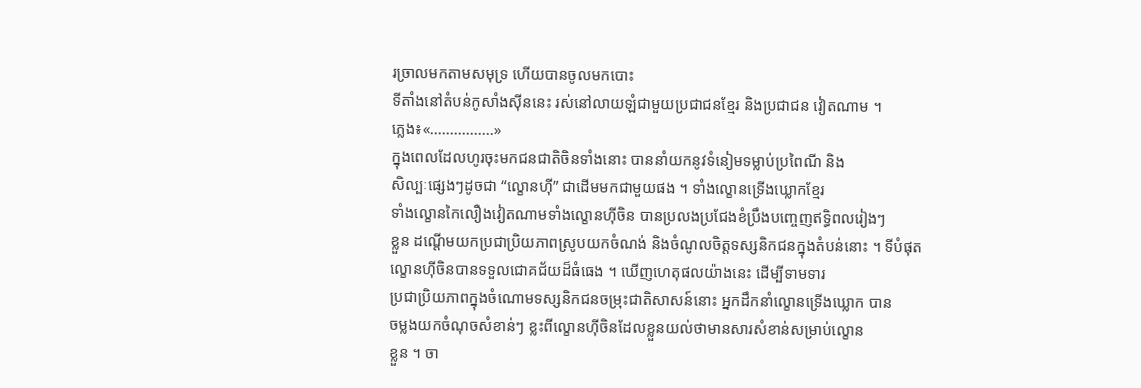រច្រាលមកតាមសមុទ្រ ហើយបានចូលមកបោះ
ទីតាំងនៅតំបន់កូសាំងស៊ីននេះ រស់នៅលាយឡំជាមួយប្រជាជនខ្មែរ និងប្រជាជន វៀតណាម ។
ភ្លេង៖«................»
ក្នុងពេលដែលហូរចុះមកជនជាតិចិនទាំងនោះ បាននាំយកនូវទំនៀមទម្លាប់ប្រពៃណី និង
សិល្បៈផ្សេងៗដូចជា “ល្ខោនហ៊ី” ជាដើមមកជាមួយផង ។ ទាំងល្ខោនទ្រើងឃ្លោកខ្មែរ
ទាំងល្ខោនកៃលឿងវៀតណាមទាំងល្ខោនហ៊ីចិន បានប្រលងប្រជែងខំប្រឹងបញ្ចេញឥទ្ធិពលរៀងៗ
ខ្លួន ដណ្ដើមយកប្រជាប្រិយភាពស្រូបយកចំណង់ និងចំណូលចិត្តទស្សនិកជនក្នុងតំបន់នោះ ។ ទីបំផុត
ល្ខោនហ៊ីចិនបានទទួលជោគជ័យដ៏ធំធេង ។ ឃើញហេតុផលយ៉ាងនេះ ដើម្បីទាមទារ
ប្រជាប្រិយភាពក្នុងចំណោមទស្សនិកជនចម្រុះជាតិសាសន៍នោះ អ្នកដឹកនាំល្ខោនទ្រើងឃ្លោក បាន
ចម្លងយកចំណុចសំខាន់ៗ ខ្លះពីល្ខោនហ៊ីចិនដែលខ្លួនយល់ថាមានសារសំខាន់សម្រាប់ល្ខោន
ខ្លួន ។ ចា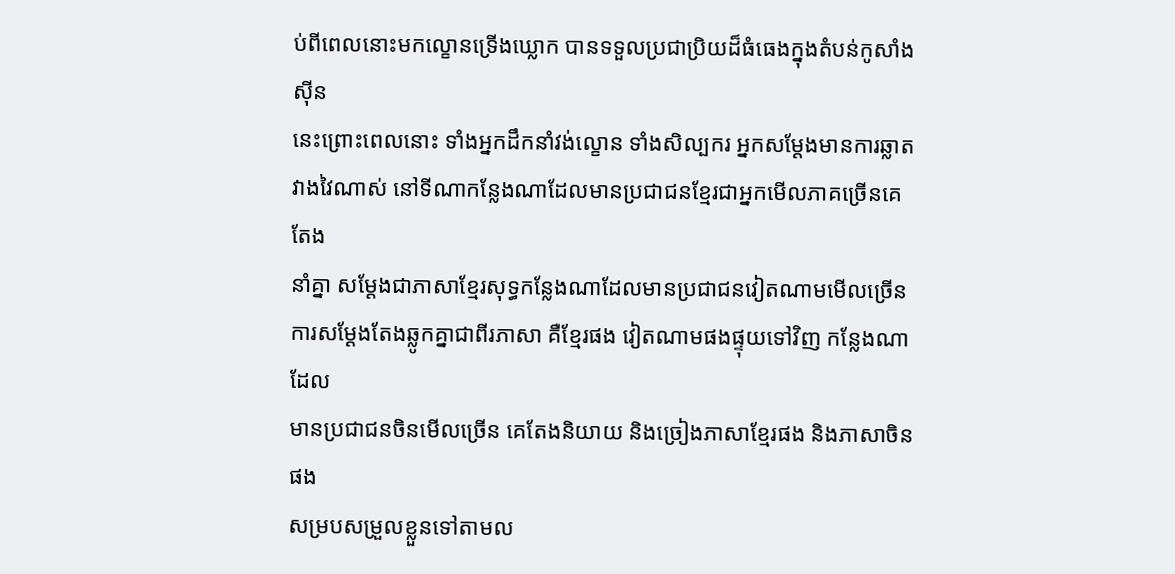ប់ពីពេលនោះមកល្ខោនទ្រើងឃ្លោក បានទទួលប្រជាប្រិយដ៏ធំធេងក្នុងតំបន់កូសាំងស៊ីន
នេះព្រោះពេលនោះ ទាំងអ្នកដឹកនាំវង់ល្ខោន ទាំងសិល្បករ អ្នកសម្ដែងមានការឆ្លាត
វាងវៃណាស់ នៅទីណាកន្លែងណាដែលមានប្រជាជនខ្មែរជាអ្នកមើលភាគច្រើនគេតែង
នាំគ្នា សម្ដែងជាភាសាខ្មែរសុទ្ធកន្លែងណាដែលមានប្រជាជនវៀតណាមមើលច្រើន
ការសម្ដែងតែងឆ្លូកគ្នាជាពីរភាសា គឺខ្មែរផង វៀតណាមផងផ្ទុយទៅវិញ កន្លែងណាដែល
មានប្រជាជនចិនមើលច្រើន គេតែងនិយាយ និងច្រៀងភាសាខ្មែរផង និងភាសាចិនផង
សម្របសម្រួលខ្លួនទៅតាមល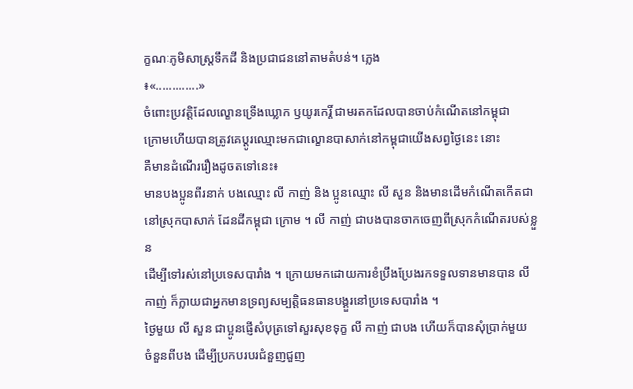ក្ខណៈភូមិសាស្ត្រទឹកដី និងប្រជាជននៅតាមតំបន់។ ភ្លេង
៖«.............»
ចំពោះប្រវត្តិដែលល្ខោនទ្រើងឃ្លោក ឫយូរកេរ្តិ៍ ជាមរតកដែលបានចាប់កំណើតនៅកម្ពុជា
ក្រោមហើយបានត្រូវគេប្ដូរឈ្មោះមកជាល្ខោនបាសាក់នៅកម្ពុជាយើងសព្វថ្ងៃនេះ នោះ
គឺមានដំណើររឿងដូចតទៅនេះ៖
មានបងប្អូនពីរនាក់ បងឈ្មោះ លី កាញ់ និង ប្អូនឈ្មោះ លី សួន និងមានដើមកំណើតកើតជា
នៅស្រុកបាសាក់ ដែនដីកម្ពុជា ក្រោម ។ លី កាញ់ ជាបងបានចាកចេញពីស្រុកកំណើតរបស់ខ្លួន
ដើម្បីទៅរស់នៅប្រទេសបារាំង ។ ក្រោយមកដោយការខំប្រឹងប្រែងរកទទួលទានមានបាន លី
កាញ់ ក៏ក្លាយជាអ្នកមានទ្រព្យសម្បត្តិធនធានបង្គួរនៅប្រទេសបារាំង ។
ថ្ងៃមួយ លី សួន ជាប្អូនផ្ញើសំបុត្រទៅសួរសុខទុក្ខ លី កាញ់ ជាបង ហើយក៏បានសុំប្រាក់មួយ
ចំនួនពីបង ដើម្បីប្រកបរបរជំនួញជួញ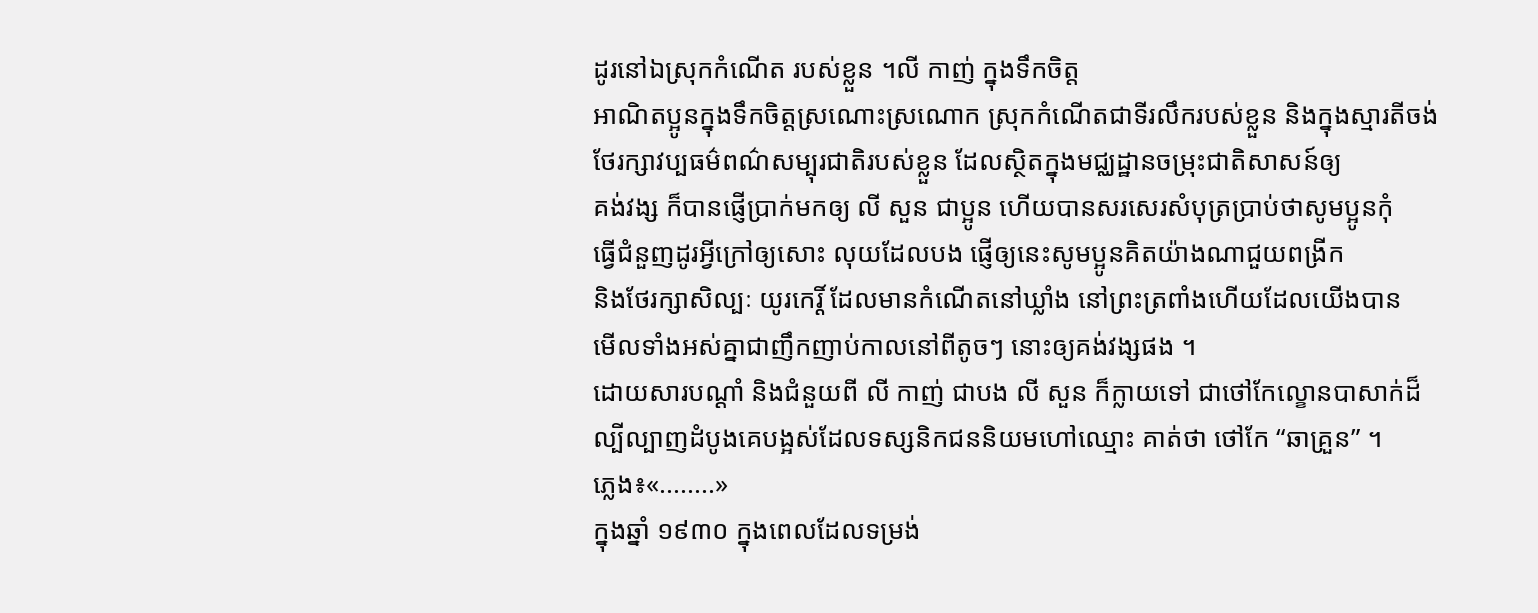ដូរនៅឯស្រុកកំណើត របស់ខ្លួន ។លី កាញ់ ក្នុងទឹកចិត្ត
អាណិតប្អូនក្នុងទឹកចិត្តស្រណោះស្រណោក ស្រុកកំណើតជាទីរលឹករបស់ខ្លួន និងក្នុងស្មារតីចង់
ថែរក្សាវប្បធម៌ពណ៌សម្បុរជាតិរបស់ខ្លួន ដែលស្ថិតក្នុងមជ្ឈដ្ឋានចម្រុះជាតិសាសន៍ឲ្យ
គង់វង្ស ក៏បានផ្ញើប្រាក់មកឲ្យ លី សួន ជាប្អូន ហើយបានសរសេរសំបុត្រប្រាប់ថាសូមប្អូនកុំ
ធ្វើជំនួញដូរអ្វីក្រៅឲ្យសោះ លុយដែលបង ផ្ញើឲ្យនេះសូមប្អូនគិតយ៉ាងណាជួយពង្រីក
និងថែរក្សាសិល្បៈ យូរកេរ្តិ៍ ដែលមានកំណើតនៅឃ្លាំង នៅព្រះត្រពាំងហើយដែលយើងបាន
មើលទាំងអស់គ្នាជាញឹកញាប់កាលនៅពីតូចៗ នោះឲ្យគង់វង្សផង ។
ដោយសារបណ្ដាំ និងជំនួយពី លី កាញ់ ជាបង លី សួន ក៏ក្លាយទៅ ជាថៅកែល្ខោនបាសាក់ដ៏
ល្បីល្បាញដំបូងគេបង្អស់ដែលទស្សនិកជននិយមហៅឈ្មោះ គាត់ថា ថៅកែ “ឆាគ្រួន” ។
ភ្លេង៖«........»
ក្នុងឆ្នាំ ១៩៣០ ក្នុងពេលដែលទម្រង់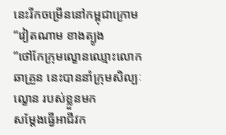នេះរីកចម្រើននៅកម្ពុជាក្រោម “វៀតណាម ខាងត្បូង
”ថៅកែក្រុមល្ខោនឈ្មោះលោក ឆាគ្រួន នេះបាននាំក្រុមសិល្បៈល្ខោន របស់ខ្លួនមក
សម្ដែងធ្វើអាជីវក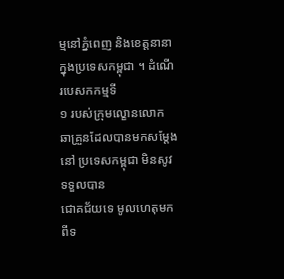ម្មនៅភ្នំពេញ និងខេត្តនានាក្នុងប្រទេសកម្ពុជា ។ ដំណើរបេសកកម្មទី
១ របស់ក្រុមល្ខោនលោក ឆាគ្រួនដែលបានមកសម្ដែងនៅ ប្រទេសកម្ពុជា មិនសូវទទួលបាន
ជោគជ័យទេ មូលហេតុមកពីទ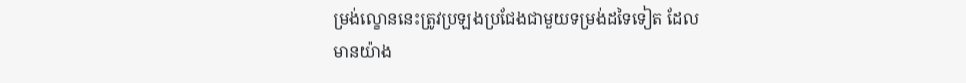ម្រង់ល្ខោននេះត្រូវប្រឡងប្រជែងជាមួយទម្រង់ដទៃទៀត ដែល
មានយ៉ាង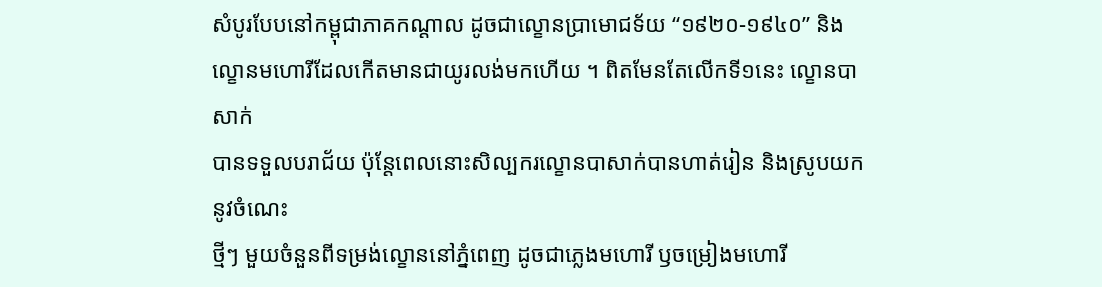សំបូរបែបនៅកម្ពុជាភាគកណ្ដាល ដូចជាល្ខោនប្រាមោជទ័យ “១៩២០-១៩៤០” និង
ល្ខោនមហោរីដែលកើតមានជាយូរលង់មកហើយ ។ ពិតមែនតែលើកទី១នេះ ល្ខោនបាសាក់
បានទទួលបរាជ័យ ប៉ុន្តែពេលនោះសិល្បករល្ខោនបាសាក់បានហាត់រៀន និងស្រូបយកនូវចំណេះ
ថ្មីៗ មួយចំនួនពីទម្រង់ល្ខោននៅភ្នំពេញ ដូចជាភ្លេងមហោរី ឫចម្រៀងមហោរី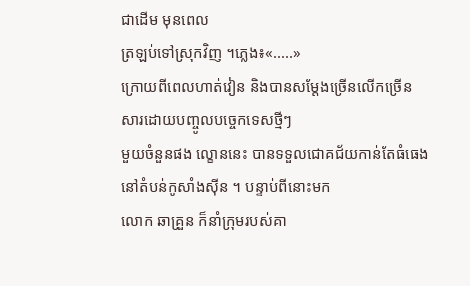ជាដើម មុនពេល
ត្រឡប់ទៅស្រុកវិញ ។ភ្លេង៖«.....»
ក្រោយពីពេលហាត់វៀន និងបានសម្ដែងច្រើនលើកច្រើនសារដោយបញ្ចូលបច្ចេកទេសថ្មីៗ
មួយចំនួនផង ល្ខោននេះ បានទទួលជោគជ័យកាន់តែធំធេង នៅតំបន់កូសាំងស៊ីន ។ បន្ទាប់ពីនោះមក
លោក ឆាគ្រួន ក៏នាំក្រុមរបស់គា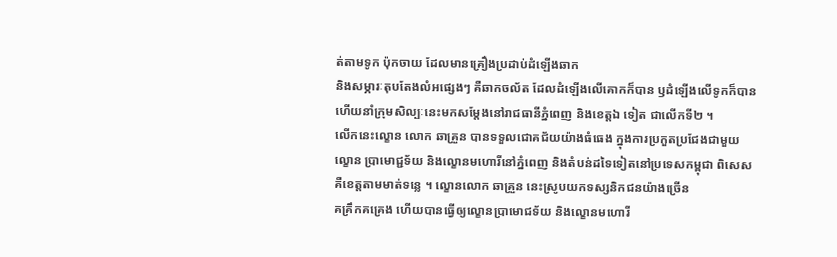ត់តាមទូក ប៉ុកចាយ ដែលមានគ្រឿងប្រដាប់ដំឡើងឆាក
និងសម្ភារៈតុបតែងលំអផ្សេងៗ គឺឆាកចល័ត ដែលដំឡើងលើគោកក៏បាន ឫដំឡើងលើទូកក៏បាន
ហើយនាំក្រុមសិល្បៈនេះមកសម្ដែងនៅរាជធានីភ្នំពេញ និងខេត្តឯ ទៀត ជាលើកទី២ ។
លើកនេះល្ខោន លោក ឆាគ្រួន បានទទួលជោគជ័យយ៉ាងធំធេង ក្នុងការប្រកួតប្រជែងជាមួយ
ល្ខោន ប្រាមោជ្ជទ័យ និងល្ខោនមហោរីនៅភ្នំពេញ និងតំបន់ដទៃទៀតនៅប្រទេសកម្ពុជា ពិសេស
គឺខេត្តតាមមាត់ទន្លេ ។ ល្ខោនលោក ឆាគ្រួន នេះស្រូបយកទស្សនិកជនយ៉ាងច្រើន
គគ្រឹកគគ្រេង ហើយបានធ្វើឲ្យល្ខោនប្រាមោជទ័យ និងល្ខោនមហោរី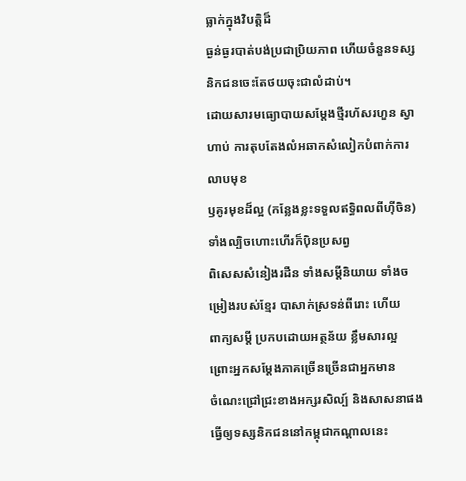ធ្លាក់ក្នុងវិបត្តិដ៏
ធ្ងន់ធ្ងរបាត់បង់ប្រជាប្រិយភាព ហើយចំនួនទស្សនិកជនចេះតែថយចុះជាលំដាប់។
ដោយសារមធ្យោបាយសម្ដែងថ្មីរហ័សរហួន ស្វាហាប់ ការតុបតែងលំអឆាកសំលៀកបំពាក់ការលាបមុខ
ឫគូរមុខដ៏ល្អ (កន្លែងខ្លះទទួលឥទ្ធិពលពីហ៊ីចិន) ទាំងល្បិចហោះហើរក៏ប៉ិនប្រសព្វ
ពិសេសសំនៀងរដឺន ទាំងសម្ដីនិយាយ ទាំងចម្រៀងរបស់ខ្មែរ បាសាក់ស្រទន់ពីរោះ ហើយ
ពាក្យសម្ដី ប្រកបដោយអត្ថន័យ ខ្លឹមសារល្អ ព្រោះអ្នកសម្ដែងភាគច្រើនច្រើនជាអ្នកមាន
ចំណេះជ្រៅជ្រះខាងអក្សរសិល្ប៍ និងសាសនាផង ធ្វើឲ្យទស្សនិកជននៅកម្ពុជាកណ្ដាលនេះ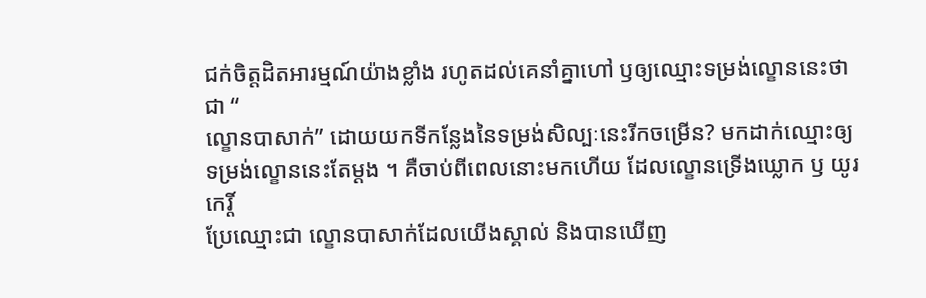ជក់ចិត្តដិតអារម្មណ៍យ៉ាងខ្លាំង រហូតដល់គេនាំគ្នាហៅ ឫឲ្យឈ្មោះទម្រង់ល្ខោននេះថា ជា “
ល្ខោនបាសាក់” ដោយយកទីកន្លែងនៃទម្រង់សិល្បៈនេះរីកចម្រើន? មកដាក់ឈ្មោះឲ្យ
ទម្រង់ល្ខោននេះតែម្ដង ។ គឺចាប់ពីពេលនោះមកហើយ ដែលល្ខោនទ្រើងឃ្លោក ឫ យូរកេរ្តិ៍
ប្រែឈ្មោះជា ល្ខោនបាសាក់ដែលយើងស្គាល់ និងបានឃើញ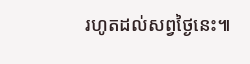រហូតដល់សព្វថ្ងៃនេះ៕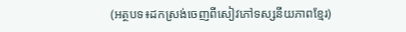(អត្ថបទ៖ដកស្រង់ចេញពីសៀវភៅទស្សនីយភាពខ្មែរ)